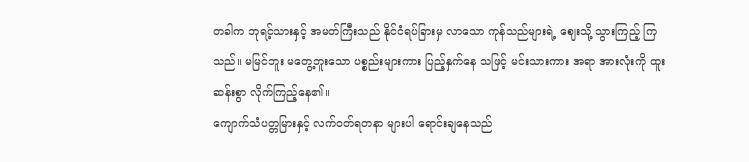တခါက ဘုရင့်သားနှင့် အမတ်ကြီးသည် နိုင်ငံရပ်ခြားမှ လာသော ကုန်သည်များရဲ့ ဈေးသို့ သွားကြည့် ကြသည်။ မမြင်ဘူး မတွေ့ဘူးသော ပစ္စည်းများကား ပြည့်နှက်နေ သဖြင့် မင်းသားကား အရာ အားလုံးကို ထူးဆန်းစွာ လိုက်ကြည့်နေ၏။
ကျောက်သံပတ္တမြားနှင့် လက်ဝတ်ရတနာ များပါ ရောင်းချနေသည်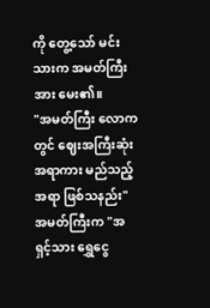ကို တွေ့သော် မင်းသားက အမတ်ကြီးအား မေး၏။
"အမတ်ကြီး လောကတွင် ဈေးအကြီးဆုံး အရာကား မည်သည့်အရာ ဖြစ်သနည်း"
အမတ်ကြီးက "အရှင့်သား ရွှေငွေ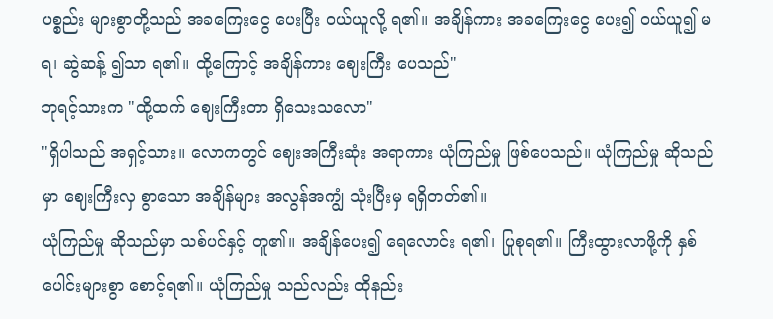ပစ္စည်း များစွာတို့သည် အခကြေးငွေ ပေးပြီး ဝယ်ယူလို့ ရ၏။ အချိန်ကား အခကြေးငွေ ပေး၍ ဝယ်ယူ၍ မရ၊ ဆွဲဆန့် ၍သာ ရ၏။ ထို့ကြောင့် အချိန်ကား ဈေးကြီး ပေသည်"
ဘုရင့်သားက "ထို့ထက် ဈေးကြီးတာ ရှိသေးသလော"
"ရှိပါသည် အရှင့်သား။ လောကတွင် ဈေးအကြီးဆုံး အရာကား ယုံကြည်မှု ဖြစ်ပေသည်။ ယုံကြည်မှု ဆိုသည်မှာ ဈေးကြီးလှ စွာသော အချိန်များ အလွန်အကျွံ သုံးပြီးမှ ရရှိတတ်၏။
ယုံကြည်မှု ဆိုသည်မှာ သစ်ပင်နှင့် တူ၏။ အချိန်ပေး၍ ရေလောင်း ရ၏၊ ပြုစုရ၏။ ကြီးထွားလာဖို့ကို နှစ်ပေါင်းများစွာ စောင့်ရ၏။ ယုံကြည်မှု သည်လည်း ထိုနည်း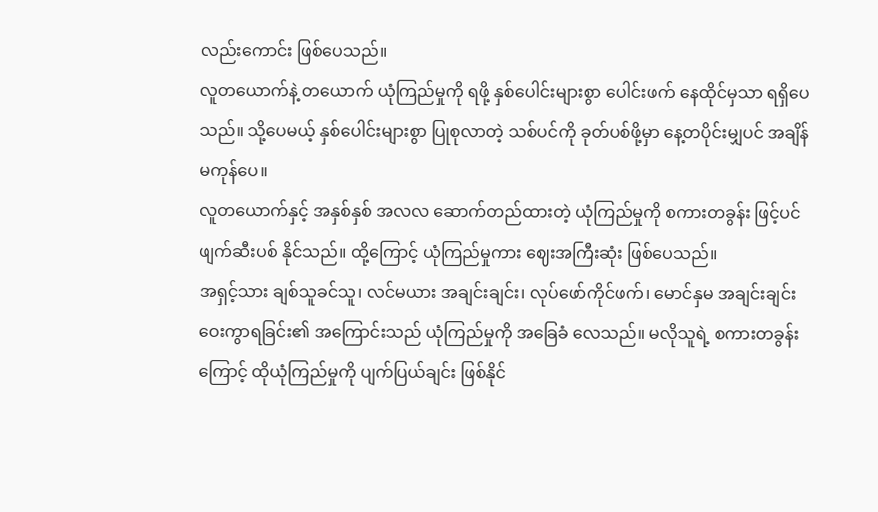လည်းကောင်း ဖြစ်ပေသည်။
လူတယောက်နဲ့ တယောက် ယုံကြည်မှုကို ရဖို့ နှစ်ပေါင်းများစွာ ပေါင်းဖက် နေထိုင်မှသာ ရရှိပေသည်။ သို့ပေမယ့် နှစ်ပေါင်းများစွာ ပြုစုလာတဲ့ သစ်ပင်ကို ခုတ်ပစ်ဖို့မှာ နေ့တပိုင်းမျှပင် အချိန် မကုန်ပေ။
လူတယောက်နှင့် အနှစ်နှစ် အလလ ဆောက်တည်ထားတဲ့ ယုံကြည်မှုကို စကားတခွန်း ဖြင့်ပင် ဖျက်ဆီးပစ် နိုင်သည်။ ထို့ကြောင့် ယုံကြည်မှုကား ဈေးအကြီးဆုံး ဖြစ်ပေသည်။
အရှင့်သား ချစ်သူခင်သူ၊ လင်မယား အချင်းချင်း၊ လုပ်ဖော်ကိုင်ဖက်၊ မောင်နှမ အချင်းချင်း ဝေးကွာရခြင်း၏ အကြောင်းသည် ယုံကြည်မှုကို အခြေခံ လေသည်။ မလိုသူရဲ့ စကားတခွန်းကြောင့် ထိုယုံကြည်မှုကို ပျက်ပြယ်ချင်း ဖြစ်နိုင်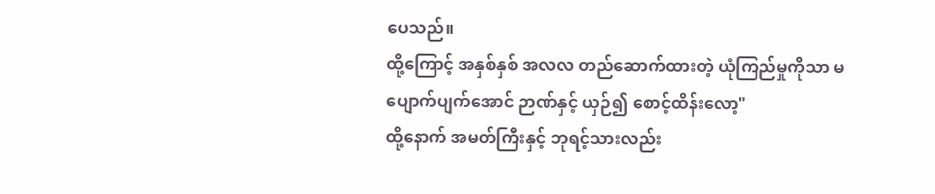ပေသည်။
ထို့ကြောင့် အနှစ်နှစ် အလလ တည်ဆောက်ထားတဲ့ ယုံကြည်မှုကိုသာ မပျောက်ပျက်အောင် ဉာဏ်နှင့် ယှဉ်၍ စောင့်ထိန်းလော့"
ထို့နောက် အမတ်ကြီးနှင့် ဘုရင့်သားလည်း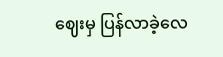ဈေးမှ ပြန်လာခဲ့လေ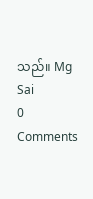သည်။ Mg Sai
0 Comments